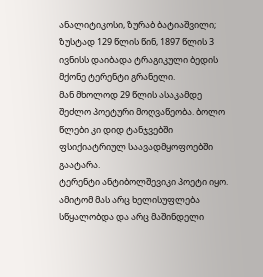ანალიტიკოსი, ზურაბ ბატიაშვილი;
ზუსტად 129 წლის წინ, 1897 წლის 3 ივნისს დაიბადა ტრაგიკული ბედის მქონე ტერენტი გრანელი.
მან მხოლოდ 29 წლის ასაკამდე შეძლო პოეტური მოღვაწეობა. ბოლო წლები კი დიდ ტანჯვებში ფსიქიატრიულ საავადმყოფოებში გაატარა.
ტერენტი ანტიბოლშევიკი პოეტი იყო. ამიტომ მას არც ხელისუფლება სწყალობდა და არც მაშინდელი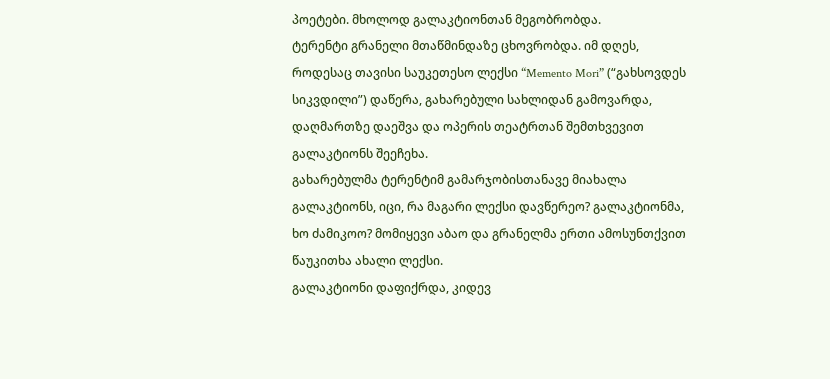პოეტები. მხოლოდ გალაკტიონთან მეგობრობდა.
ტერენტი გრანელი მთაწმინდაზე ცხოვრობდა. იმ დღეს, როდესაც თავისი საუკეთესო ლექსი “Memento Mori” (“გახსოვდეს სიკვდილი”) დაწერა, გახარებული სახლიდან გამოვარდა, დაღმართზე დაეშვა და ოპერის თეატრთან შემთხვევით გალაკტიონს შეეჩეხა.
გახარებულმა ტერენტიმ გამარჯობისთანავე მიახალა გალაკტიონს, იცი, რა მაგარი ლექსი დავწერეო? გალაკტიონმა, ხო ძამიკოო? მომიყევი აბაო და გრანელმა ერთი ამოსუნთქვით წაუკითხა ახალი ლექსი.
გალაკტიონი დაფიქრდა, კიდევ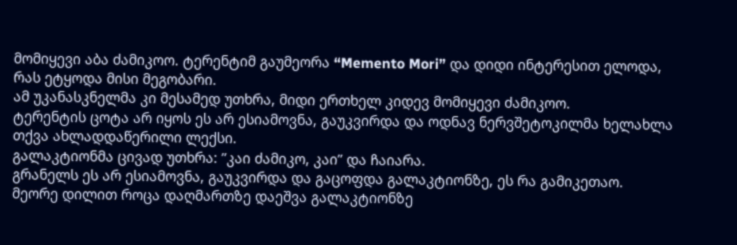მომიყევი აბა ძამიკოო. ტერენტიმ გაუმეორა “Memento Mori” და დიდი ინტერესით ელოდა, რას ეტყოდა მისი მეგობარი.
ამ უკანასკნელმა კი მესამედ უთხრა, მიდი ერთხელ კიდევ მომიყევი ძამიკოო.
ტერენტის ცოტა არ იყოს ეს არ ესიამოვნა, გაუკვირდა და ოდნავ ნერვშეტოკილმა ხელახლა თქვა ახლადდაწერილი ლექსი.
გალაკტიონმა ცივად უთხრა: ”კაი ძამიკო, კაი” და ჩაიარა.
გრანელს ეს არ ესიამოვნა, გაუკვირდა და გაცოფდა გალაკტიონზე, ეს რა გამიკეთაო.
მეორე დილით როცა დაღმართზე დაეშვა გალაკტიონზე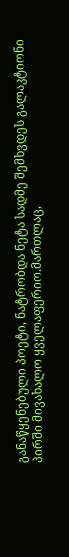განაწყენებული პოეტი, ნატრობდა ნეტა სადმე შემხვდეს გალაკტიონი პირში მივახალო ყველაფერიო.მართლაც,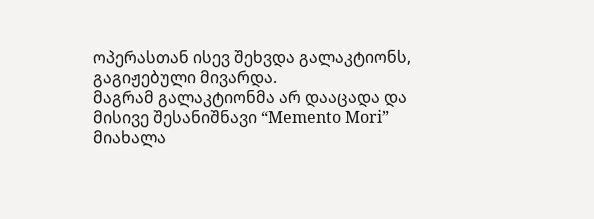ოპერასთან ისევ შეხვდა გალაკტიონს, გაგიჟებული მივარდა.
მაგრამ გალაკტიონმა არ დააცადა და მისივე შესანიშნავი “Memento Mori” მიახალა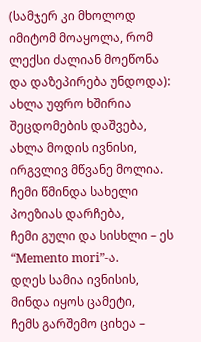(სამჯერ კი მხოლოდ იმიტომ მოაყოლა, რომ ლექსი ძალიან მოეწონა და დაზეპირება უნდოდა):
ახლა უფრო ხშირია შეცდომების დაშვება,
ახლა მოდის ივნისი, ირგვლივ მწვანე მოლია.
ჩემი წმინდა სახელი პოეზიას დარჩება,
ჩემი გული და სისხლი – ეს “Memento mori”-ა.
დღეს სამია ივნისის, მინდა იყოს ცამეტი,
ჩემს გარშემო ციხეა –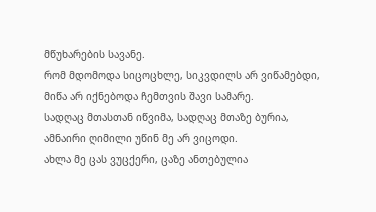მწუხარების სავანე.
რომ მდომოდა სიცოცხლე, სიკვდილს არ ვიწამებდი,
მიწა არ იქნებოდა ჩემთვის შავი სამარე.
სადღაც მთასთან იწვიმა, სადღაც მთაზე ბურია,
ამნაირი ღიმილი უწინ მე არ ვიცოდი.
ახლა მე ცას ვუცქერი, ცაზე ანთებულია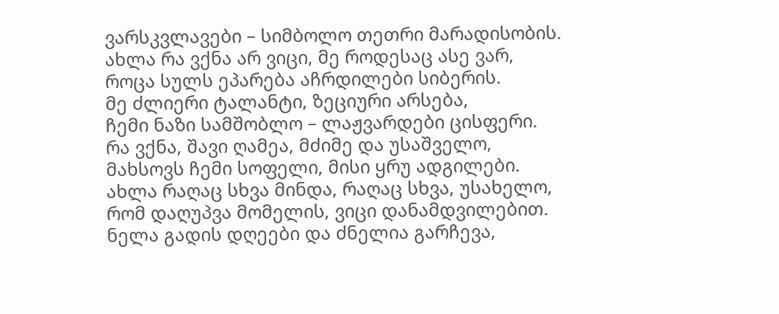ვარსკვლავები – სიმბოლო თეთრი მარადისობის.
ახლა რა ვქნა არ ვიცი, მე როდესაც ასე ვარ,
როცა სულს ეპარება აჩრდილები სიბერის.
მე ძლიერი ტალანტი, ზეციური არსება,
ჩემი ნაზი სამშობლო – ლაჟვარდები ცისფერი.
რა ვქნა, შავი ღამეა, მძიმე და უსაშველო,
მახსოვს ჩემი სოფელი, მისი ყრუ ადგილები.
ახლა რაღაც სხვა მინდა, რაღაც სხვა, უსახელო,
რომ დაღუპვა მომელის, ვიცი დანამდვილებით.
ნელა გადის დღეები და ძნელია გარჩევა,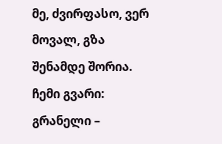მე, ძვირფასო, ვერ მოვალ, გზა შენამდე შორია.
ჩემი გვარი: გრანელი –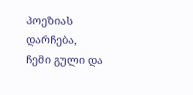პოეზიას დარჩება,
ჩემი გული და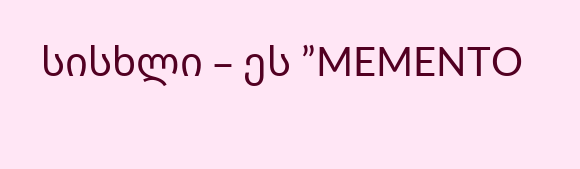სისხლი – ეს ”MEMENTO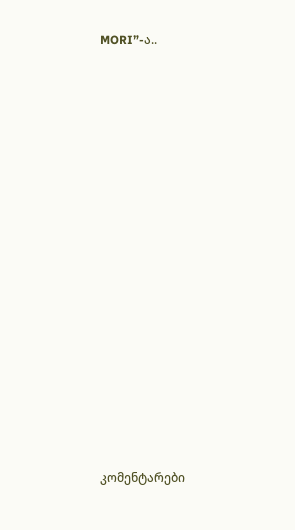MORI”-ა..
















კომენტარები